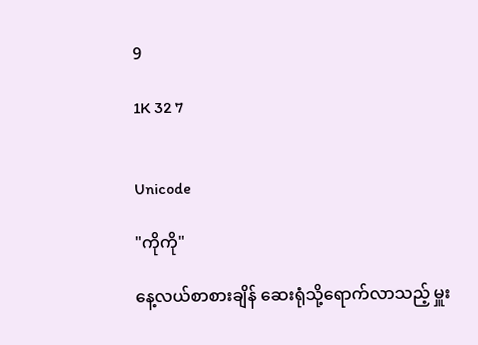9

1K 32 7


Unicode

"ကိုကို"

နေ့လယ်စာစားချိန် ဆေးရုံသို့ရောက်လာသည့် မှူး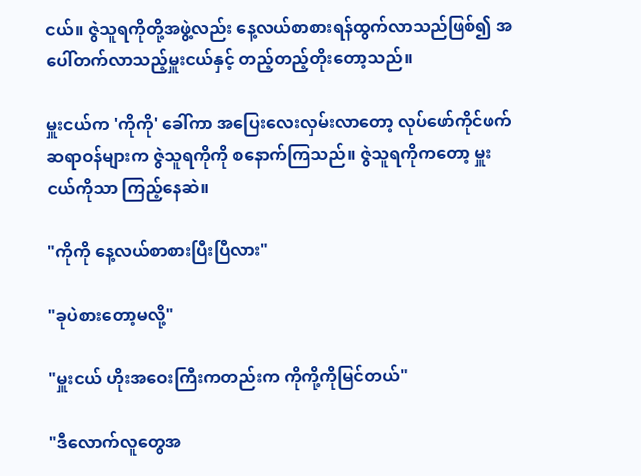ငယ်။ ဇွဲသူရကိုတို့အဖွဲ့လည်း နေ့လယ်စာစားရန်ထွက်လာသည်ဖြစ်၍ အပေါ်တက်လာသည့်မှူးငယ်နှင့် တည့်တည့်တိုးတော့သည်။

မှူးငယ်က 'ကိုကို' ခေါ်ကာ အပြေးလေးလှမ်းလာတော့ လုပ်ဖော်ကိုင်ဖက် ဆရာဝန်များက ဇွဲသူရကိုကို စနောက်ကြသည်။ ဇွဲသူရကိုကတော့ မှူးငယ်ကိုသာ ကြည့်နေဆဲ။

"ကိုကို နေ့လယ်စာစားပြီးပြီလား"

"ခုပဲစားတော့မလို့"

"မှူးငယ် ဟိုးအဝေးကြီးကတည်းက ကိုကို့ကိုမြင်တယ်"

"ဒီလောက်လူတွေအ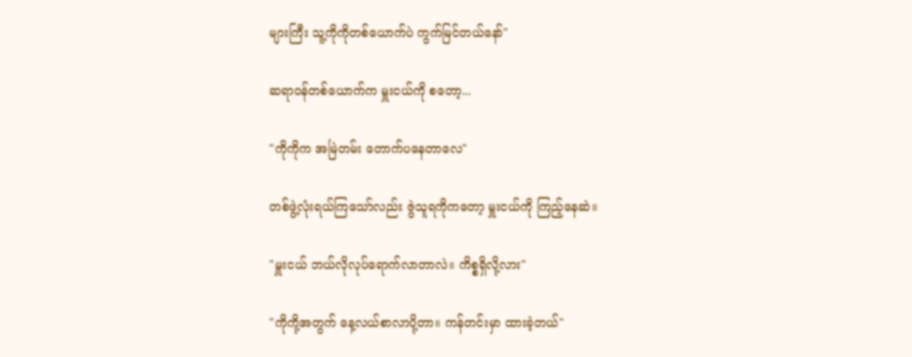များကြီး သူ့ကိုကိုတစ်ယောက်ပဲ ကွက်မြင်တယ်နော်"

ဆရာဝန်တစ်ယောက်က မှူးငယ်ကို စတော့...

"ကိုကိုက အမြဲတမ်း တောက်ပနေတာလေ"

တစ်ဖွဲ့လုံးရယ်ကြသော်လည်း ဇွဲသူရကိုကတော့ မှူးငယ်ကို ကြည့်နေဆဲ။

"မှူးငယ် ဘယ်လိုလုပ်ရောက်လာတာလဲ။ ကိစ္စရှိလို့လား"

"ကိုကို့အတွက် နေ့လယ်စာလာပို့တာ။ ကန်တင်းမှာ ထားခဲ့တယ်"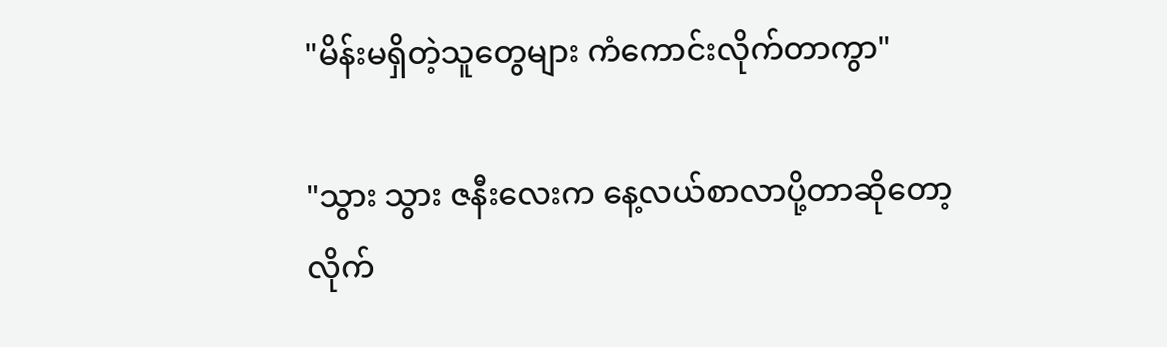"မိန်းမရှိတဲ့သူတွေများ ကံကောင်းလိုက်တာကွာ"

"သွား သွား ဇနီးလေးက နေ့လယ်စာလာပို့တာဆိုတော့ လိုက်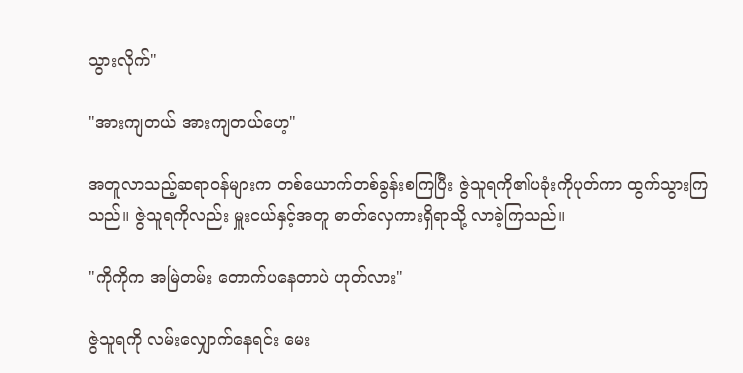သွားလိုက်"

"အားကျတယ် အားကျတယ်ဟေ့"

အတူလာသည့်ဆရာဝန်များက တစ်ယောက်တစ်ခွန်းစကြပြီး ဇွဲသူရကို၏ပခုံးကိုပုတ်ကာ ထွက်သွားကြသည်။ ဇွဲသူရကိုလည်း မှူးငယ်နှင့်အတူ ဓာတ်လှေကားရှိရာသို့ လာခဲ့ကြသည်။

"ကိုကိုက အမြဲတမ်း တောက်ပနေတာပဲ ဟုတ်လား"

ဇွဲသူရကို လမ်းလျှောက်နေရင်း မေး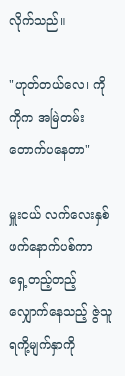လိုက်သည်။

"ဟုတ်တယ်လေ၊ ကိုကိုက အမြဲတမ်း တောက်ပနေတာ"

မှူးငယ် လက်လေးနှစ်ဖက်နောက်ပစ်ကာ ရှေ့တည့်တည့်လျှောက်နေသည့် ဇွဲသူရကို့မျက်နှာကို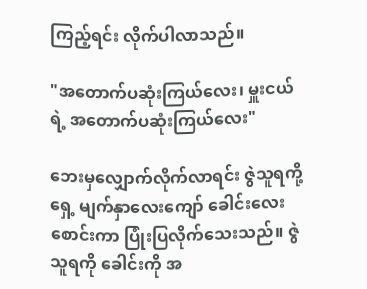ကြည့်ရင်း လိုက်ပါလာသည်။

"အတောက်ပဆုံးကြယ်လေး၊ မှူးငယ်ရဲ့ အတောက်ပဆုံးကြယ်လေး"

ဘေးမှလျှောက်လိုက်လာရင်း ဇွဲသူရကို့ရှေ့ မျက်နှာလေးကျော် ခေါင်းလေးစောင်းကာ ပြုံးပြလိုက်သေးသည်။ ဇွဲသူရကို ခေါင်းကို အ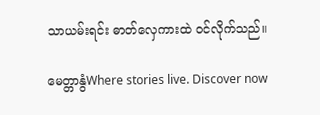သာယမ်းရင်း ဓာတ်လှေကားထဲ ဝင်လိုက်သည်။

မေတ္တာနွံWhere stories live. Discover now